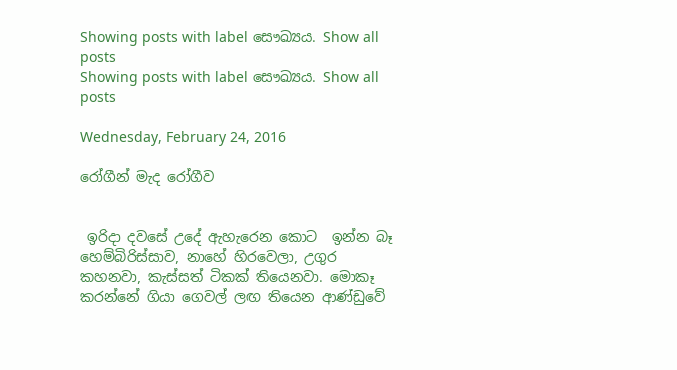Showing posts with label සෞඛ්‍යය. Show all posts
Showing posts with label සෞඛ්‍යය. Show all posts

Wednesday, February 24, 2016

රෝගීන් මැද රෝගීව


 ඉරිදා දවසේ උදේ ඇහැරෙන කොට  ඉන්න බෑ හෙම්බිරිස්සාව, නාහේ හිරවෙලා, උගුර කහනවා, කැස්සත් ටිකක් තියෙනවා. මොකෑ කරන්නේ ගියා ගෙවල් ලඟ තියෙන ආණ්ඩුවේ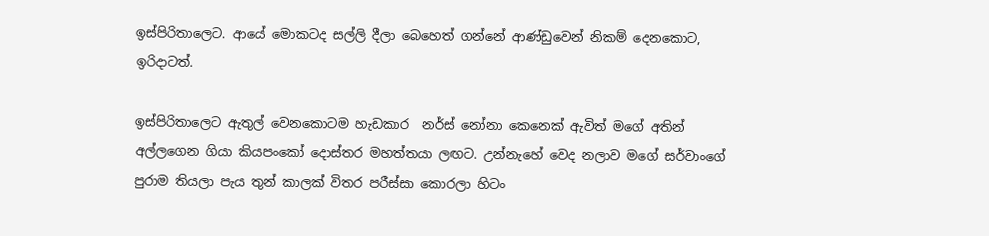ඉස්පිරිතාලෙට. ආයේ මොකටද සල්ලි දීලා බෙහෙත් ගන්නේ ආණ්ඩුවෙන් නිකම් දෙනකොට, ඉරිදාටත්.

ඉස්පිරිතාලෙට ඇතුල් වෙනකොටම හැඩකාර  නර්ස් නෝනා කෙනෙක් ඇවිත් මගේ අතින් අල්ලගෙන ගියා කියපංකෝ දොස්තර මහත්තයා ලඟට. උන්නැහේ වෙද නලාව මගේ සර්වාංගේ පුරාම තියලා පැය තුන් කාලක් විතර පරීස්සා කොරලා හිටං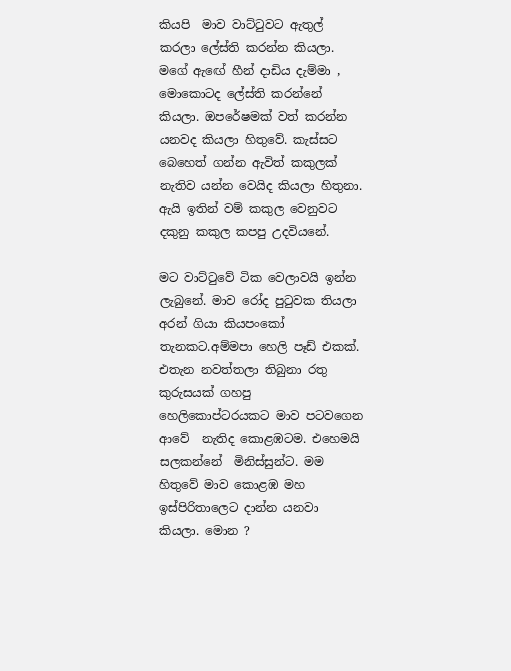කියපි  මාව වාට්‍ටුවට ඇතුල් කරලා ලේස්ති කරන්න කියලා. මගේ ඇඟේ හීන් දාඩිය දැම්මා , මොකොටද ලේස්ති කරන්නේ කියලා. ඔපරේෂමක් වත් කරන්න යනවද කියලා හිතුවේ. කැස්සට බෙහෙත් ගන්න ඇවිත් කකුලක් නැතිව යන්න වෙයිද කියලා හිතුනා. ඇයි ඉතින් වම් කකුල වෙනුවට දකුනු කකුල කපපු උදවියනේ.

මට වාට්‍ටුවේ ටික වෙලාවයි ඉන්න ලැබුනේ. මාව රෝද පු‍ටුවක තියලා අරන් ගියා කියපංකෝ තැනකට.අම්මපා හෙලි පෑඩ් එකක්. එතැන නවත්තලා තිබුනා රතු කුරුසයක් ගහපු හෙලිකොප්ටරයකට මාව පටවගෙන ආවේ  නැතිද කොළඹටම. එහෙමයි සලකන්නේ  මිනිස්සුන්ට. මම හිතුවේ මාව කොළඹ මහ ඉස්පිරිතාලෙට දාන්න යනවා කියලා. මොන ?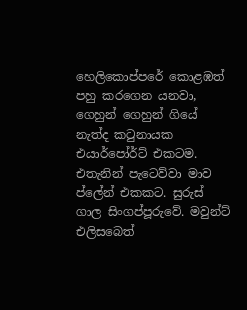හෙලිකොප්පරේ කොළඹත් පහු කරගෙන යනවා, ගෙහුන් ගෙහුන් ගියේ නැත්ද ක‍ටුනායක එයාර්පෝර්ට් එකටම. එතැනින් පැටෙව්වා මාව ප්ලේන් එකකට. සුරුස් ගාල සිංගප්පූරුවේ. මවුන්ට් එලිසබෙත්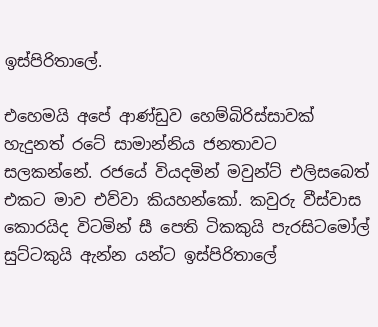ඉස්පිරිතාලේ.

එහෙමයි අපේ ආණ්ඩුව හෙම්බිරිස්සාවක් හැදුනත් රටේ සාමාන්නිය ජනතාවට සලකන්නේ. රජයේ වියදමින් මවුන්ට් එලිසබෙත් එකට මාව එව්වා කියහන්කෝ. කවුරු වීස්වාස කොරයිද විටමින් සී පෙති ටිකකුයි පැරසිටමෝල් සුට්ටකුයි ඇන්න යන්ට ඉස්පිරිතාලේ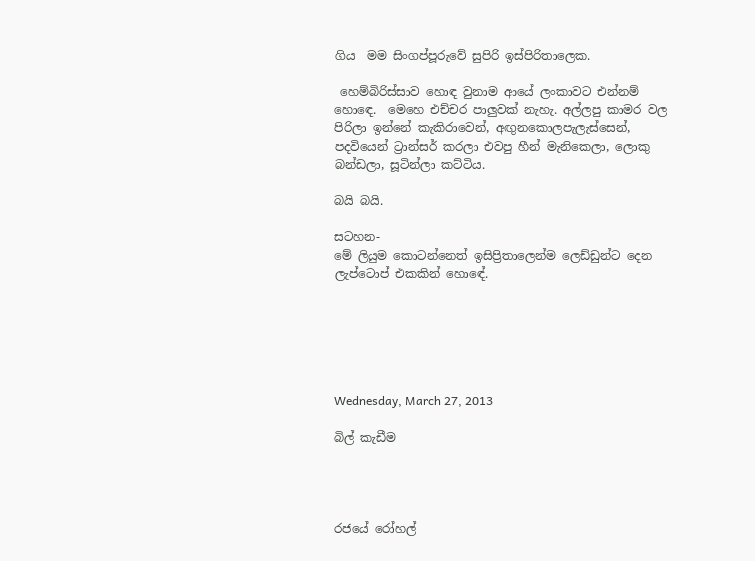ගිය  මම සිංගප්පූරුවේ සුපිරි ඉස්පිරිතාලෙක.

 හෙම්බිරිස්සාව හොඳ වුනාම ආයේ ලංකාවට එන්නම් හො‍ඳෙ.  මෙහෙ එච්චර පාලුවක් නැහැ. අල්ලපු කාමර වල පිරිලා ඉන්නේ කැකිරාවෙන්, අඟුනකොලපැලැස්සෙන්, පදවියෙන් ට්‍රාන්සර් කරලා එවපු හීන් මැනිකෙලා, ලොකු බන්ඩලා, සූටින්ලා කට්ටිය.

බයි බයි.

සටහන-
මේ ලියුම කොටන්නෙත් ඉසිප්‍රිතාලෙන්ම ලෙඩ්ඩුන්ට දෙන ලැප්ටොප් එකකින් හොඳේ.






Wednesday, March 27, 2013

බිල් කැඩීම




රජයේ රෝහල්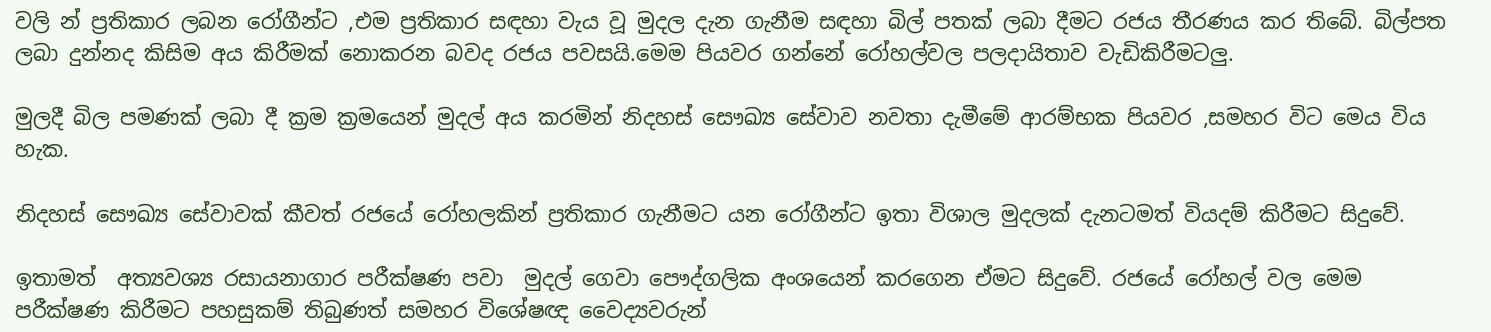වලි න් ප්‍රතිකාර ලබන රෝගීන්ට ,එම ප්‍රතිකාර සඳහා වැය වූ මුදල දැන ගැනීම සඳහා බිල් පතක් ලබා දීමට රජය තීරණය කර තිබේ. බිල්පත ලබා දුන්නද කිසිම අය කිරීමක් නොකරන බවද රජය පවසයි.මෙම පියවර ගන්නේ රෝහල්වල පලදායිතාව වැඩිකිරීමටලු.

මුලදී බිල පමණක් ලබා දී ක්‍රම ක්‍රමයෙන් මුදල් අය කරමින් නිදහස් සෞඛ්‍ය සේවාව නවතා දැමීමේ ආරම්භක පියවර ,සමහර විට මෙය විය හැක.

නිදහස් සෞඛ්‍ය සේවාවක් කීවත් රජයේ රෝහලකින් ප්‍රතිකාර ගැනීමට යන රෝගීන්ට ඉතා විශාල මුදලක් දැනටමත් වියදම් කිරීමට සිදුවේ.

ඉතාමත්  අත්‍යවශ්‍ය රසායනාගාර පරීක්ෂණ පවා  මුදල් ගෙවා පෞද්ගලික අංශයෙන් කරගෙන ඒමට සිදුවේ. රජයේ රෝහල් වල මෙම පරීක්ෂණ කිරීමට පහසුකම් තිබුණත් සමහර විශේෂඥ වෛද්‍යවරුන්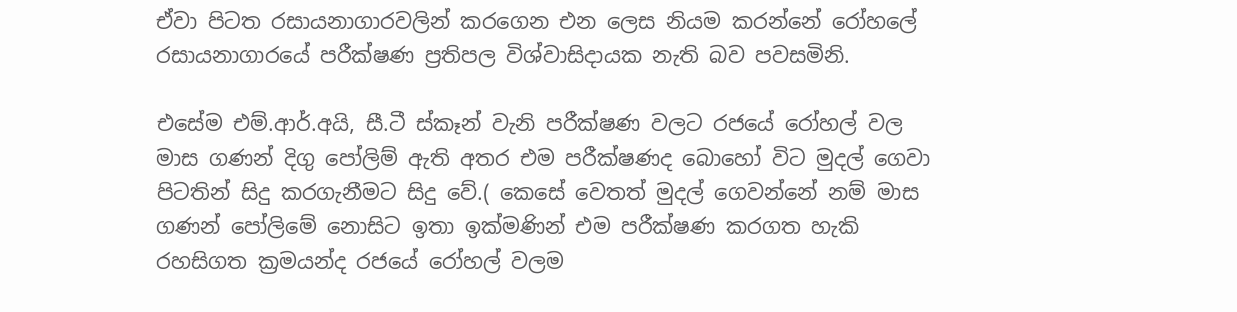ඒවා පිටත රසායනාගාරවලින් කරගෙන එන ලෙස නියම කරන්නේ රෝහලේ රසායනාගාරයේ පරීක්ෂණ ප්‍රතිපල විශ්වාසිදායක නැති බව පවසමිනි.

එසේම එම්.ආර්.අයි, සී.ටී ස්කෑන් වැනි පරීක්ෂණ වලට රජයේ රෝහල් වල මාස ගණන් දිගු පෝලිම් ඇති අතර එම පරීක්ෂණද බොහෝ විට මුදල් ගෙවා පිටතින් සිදු කරගැනීමට සිදු වේ.( කෙසේ වෙතත් මුදල් ගෙවන්නේ නම් මාස ගණන් පෝලිමේ නොසිට ඉතා ඉක්මණින් එම පරීක්ෂණ කරගත හැකි රහසිගත ක්‍රමයන්ද රජයේ රෝහල් වලම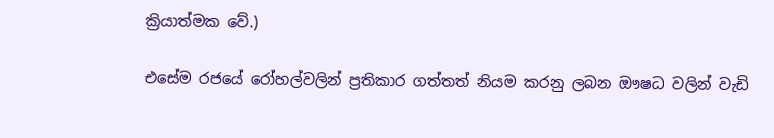ක්‍රියාත්මක වේ.)

එසේම රජයේ රෝහල්වලින් ප්‍රතිකාර ගත්තත් නියම කරනු ලබන ඖෂධ වලින් වැඩි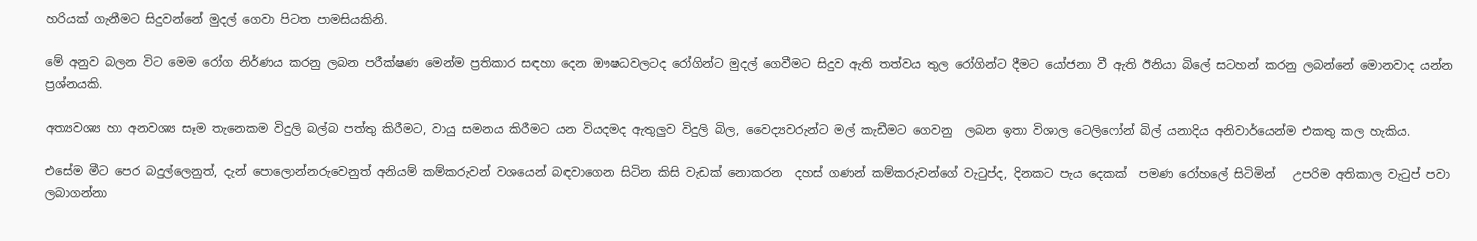හරියක් ගැනීමට සිදුවන්නේ මුදල් ගෙවා පිටත පාමසියකිනි.

මේ අනුව බලන විට මෙම රෝග නිර්ණය කරනු ලබන පරීක්ෂණ මෙන්ම ප්‍රතිකාර සඳහා දෙන ඖෂධවලටද රෝගින්ට මුදල් ගෙවීමට සිදුව ඇති තත්වය තුල රෝගින්ට දීමට යෝජනා වී ඇති ඊනියා බිලේ සටහන් කරනු ලබන්නේ මොනවාද යන්න ප්‍රශ්නයකි.

අත්‍යවශ්‍ය හා අනවශ්‍ය සෑම තැනෙකම විදුලි බල්බ පත්තු කිරීමට, වායු සමනය කිරීමට යන වියදමද ඇතුලුව විදුලි බිල, වෛද්‍යවරුන්ට මල් කැඩීමට ගෙවනු  ලබන ඉතා විශාල ටෙලිෆෝන් බිල් යනාදිය අනිවාර්යෙන්ම එකතු කල හැකිය.

එසේම මීට පෙර බදුල්ලෙනුත්, දැන් පොලොන්නරුවෙනුත් අනියම් කම්කරුවන් වශයෙන් බඳවාගෙන සිටින කිසි වැඩක් නොකරන  දහස් ගණන් කම්කරුවන්ගේ වැ‍ටුප්ද, දිනකට පැය දෙකක්  පමණ රෝහලේ සිටිමින්   උපරිම අතිකාල වැ‍ටුප් පවා ලබාගන්නා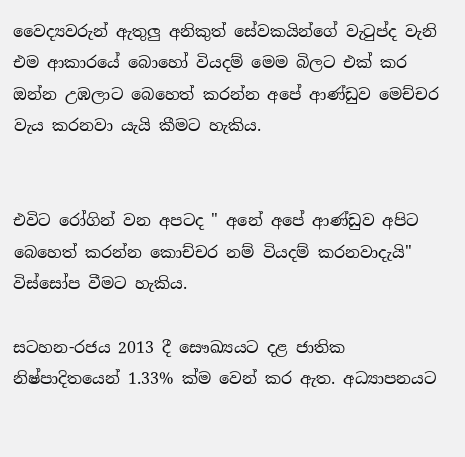වෛද්‍යවරුන් ඇතුලු අනිකුත් සේවකයින්ගේ වැ‍ටුප්ද වැනි එම ආකාරයේ බොහෝ වියදම් මෙම බිලට එක් කර ඔන්න උඹලාට බෙහෙත් කරන්න අපේ ආණ්ඩුව මෙච්චර වැය කරනවා යැයි කීමට හැකිය.


එවිට රෝගින් වන අපටද " අනේ අපේ ආණ්ඩුව අපිට බෙහෙත් කරන්න කොච්චර නම් වියදම් කරනවාදැයි" විස්සෝප වීමට හැකිය.

සටහන-රජය 2013 දී සෞඛ්‍යයට දළ ජාතික නිෂ්පාදිතයෙන් 1.33% ක්ම වෙන් කර ඇත. අධ්‍යාපනයට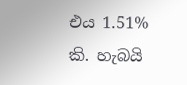එය 1.51% කි. හැබයි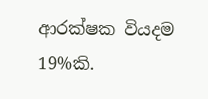ආරක්ෂක වියදම 19%කි.